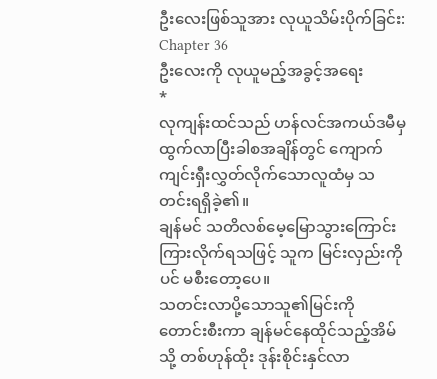ဦးလေးဖြစ်သူအား လုယူသိမ်းပိုက်ခြင်း:
Chapter 36
ဦးလေးကို လုယူမည့်အခွင့်အရေး
*
လုကျန်းထင်သည် ဟန်လင်အကယ်ဒမီမှ ထွက်လာပြီးခါစအချိန်တွင် ကျောက်ကျင်းရှီးလွှတ်လိုက်သောလူထံမှ သတင်းရရှိခဲ့၏။
ချန်မင် သတိလစ်မေ့မြောသွားကြောင်း ကြားလိုက်ရသဖြင့် သူက မြင်းလှည်းကိုပင် မစီးတော့ပေ။
သတင်းလာပို့သောသူ၏မြင်းကို တောင်းစီးကာ ချန်မင်နေထိုင်သည့်အိမ်သို့ တစ်ဟုန်ထိုး ဒုန်းစိုင်းနှင်လာ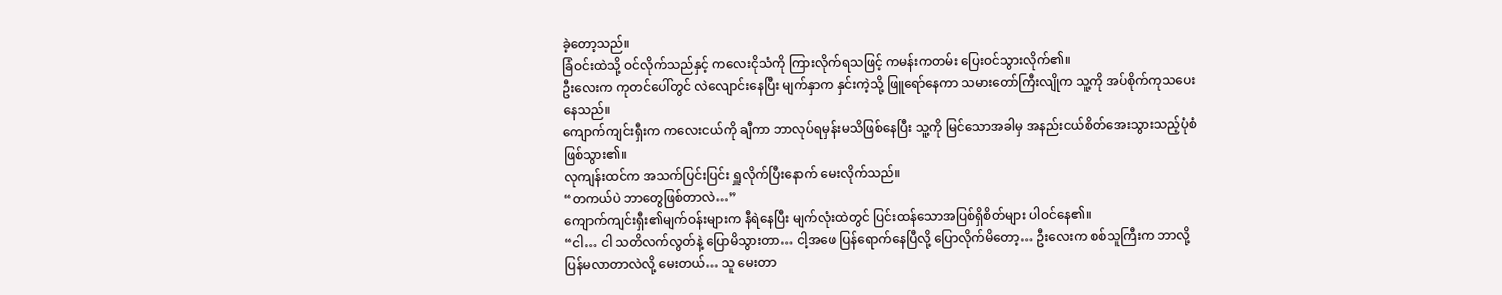ခဲ့တော့သည်။
ခြံဝင်းထဲသို့ ဝင်လိုက်သည်နှင့် ကလေးငိုသံကို ကြားလိုက်ရသဖြင့် ကမန်းကတမ်း ပြေးဝင်သွားလိုက်၏။
ဦးလေးက ကုတင်ပေါ်တွင် လဲလျောင်းနေပြီး မျက်နှာက နှင်းကဲ့သို့ ဖြူရော်နေကာ သမားတော်ကြီးလျိုက သူ့ကို အပ်စိုက်ကုသပေးနေသည်။
ကျောက်ကျင်းရှီးက ကလေးငယ်ကို ချီကာ ဘာလုပ်ရမှန်းမသိဖြစ်နေပြီး သူ့ကို မြင်သောအခါမှ အနည်းငယ်စိတ်အေးသွားသည့်ပုံစံ ဖြစ်သွား၏။
လုကျန်းထင်က အသက်ပြင်းပြင်း ရှူလိုက်ပြီးနောက် မေးလိုက်သည်။
“တကယ်ပဲ ဘာတွေဖြစ်တာလဲ…”
ကျောက်ကျင်းရှီး၏မျက်ဝန်းများက နီရဲနေပြီး မျက်လုံးထဲတွင် ပြင်းထန်သောအပြစ်ရှိစိတ်များ ပါဝင်နေ၏။
“ငါ… ငါ သတိလက်လွတ်နဲ့ ပြောမိသွားတာ… ငါ့အဖေ ပြန်ရောက်နေပြီလို့ ပြောလိုက်မိတော့… ဦးလေးက စစ်သူကြီးက ဘာလို့ ပြန်မလာတာလဲလို့ မေးတယ်… သူ မေးတာ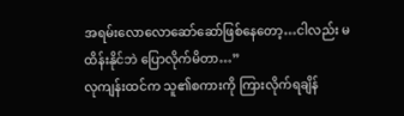အရမ်းလောလောဆော်ဆော်ဖြစ်နေတော့…ငါလည်း မထိန်းနိုင်ဘဲ ပြောလိုက်မိတာ…”
လုကျန်းထင်က သူ၏စကားကို ကြားလိုက်ရချိန်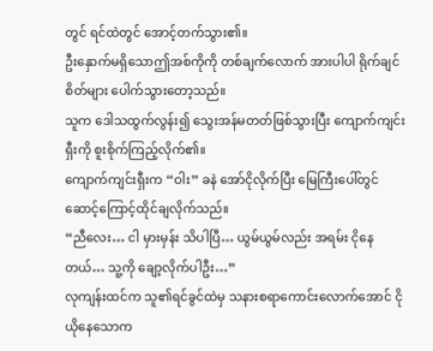တွင် ရင်ထဲတွင် အောင့်တက်သွား၏။
ဦးနှောက်မရှိသောဤအစ်ကိုကို တစ်ချက်လောက် အားပါပါ ရိုက်ချင်စိတ်များ ပေါက်သွားတော့သည်။
သူက ဒေါသထွက်လွန်း၍ သွေးအန်မတတ်ဖြစ်သွားပြီး ကျောက်ကျင်းရှီးကို စူးစိုက်ကြည့်လိုက်၏။
ကျောက်ကျင်းရှီးက “ဝါး” ခနဲ အော်ငိုလိုက်ပြီး မြေကြီးပေါ်တွင် ဆောင့်ကြောင့်ထိုင်ချလိုက်သည်။
“ညီလေး… ငါ မှားမှန်း သိပါပြီ… ယွမ်ယွမ်လည်း အရမ်း ငိုနေတယ်… သူ့ကို ချော့လိုက်ပါဦး…”
လုကျန်းထင်က သူ၏ရင်ခွင်ထဲမှ သနားစရာကောင်းလောက်အောင် ငိုယိုနေသောက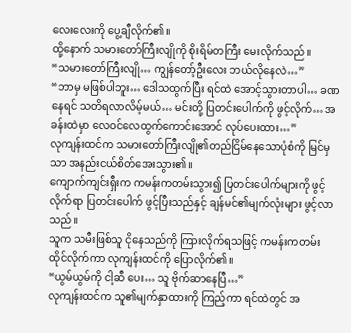လေးလေးကို ပွေ့ချီလိုက်၏။
ထို့နောက် သမားတော်ကြီးလျိုကို စိုးရိမ်တကြီး မေးလိုက်သည်။
“သမားတော်ကြီးလျို… ကျွန်တော့်ဦးလေး ဘယ်လိုနေလဲ…”
“ဘာမှ မဖြစ်ပါဘူး… ဒေါသထွက်ပြီး ရင်ထဲ အောင့်သွားတာပါ… ခဏနေရင် သတိရလာလိမ့်မယ်… မင်းတို့ ပြတင်းပေါက်ကို ဖွင့်လိုက်… အခန်းထဲမှာ လေဝင်လေထွက်ကောင်းအောင် လုပ်ပေးထား…”
လုကျန်းထင်က သမားတော်ကြီးလျို၏တည်ငြိမ်နေသောပုံစံကို မြင်မှသာ အနည်းငယ်စိတ်အေးသွား၏။
ကျောက်ကျင်းရှီးက ကမန်းကတမ်းသွား၍ ပြတင်းပေါက်များကို ဖွင့်လိုက်ရာ ပြတင်းပေါက် ဖွင့်ပြီးသည်နှင့် ချန်မင်၏မျက်လုံးများ ဖွင့်လာသည်။
သူက သမီးဖြစ်သူ ငိုနေသည်ကို ကြားလိုက်ရသဖြင့် ကမန်းကတမ်း ထိုင်လိုက်ကာ လုကျန်းထင်ကို ပြောလိုက်၏။
“ယွမ်ယွမ်ကို ငါ့ဆီ ပေး… သူ ဗိုက်ဆာနေပြီ…”
လုကျန်းထင်က သူ၏မျက်နှာထားကို ကြည့်ကာ ရင်ထဲတွင် အ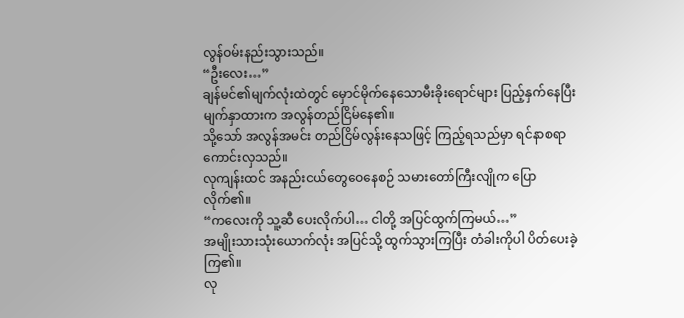လွန်ဝမ်းနည်းသွားသည်။
“ဦးလေး…”
ချန်မင်၏မျက်လုံးထဲတွင် မှောင်မိုက်နေသောမီးခိုးရောင်များ ပြည့်နှက်နေပြီး မျက်နှာထားက အလွန်တည်ငြိမ်နေ၏။
သို့သော် အလွန်အမင်း တည်ငြိမ်လွန်းနေသဖြင့် ကြည့်ရသည်မှာ ရင်နာစရာ ကောင်းလှသည်။
လုကျန်းထင် အနည်းငယ်တွေဝေနေစဉ် သမားတော်ကြီးလျိုက ပြောလိုက်၏။
“ကလေးကို သူ့ဆီ ပေးလိုက်ပါ… ငါတို့ အပြင်ထွက်ကြမယ်…”
အမျိုးသားသုံးယောက်လုံး အပြင်သို့ ထွက်သွားကြပြီး တံခါးကိုပါ ပိတ်ပေးခဲ့ကြ၏။
လု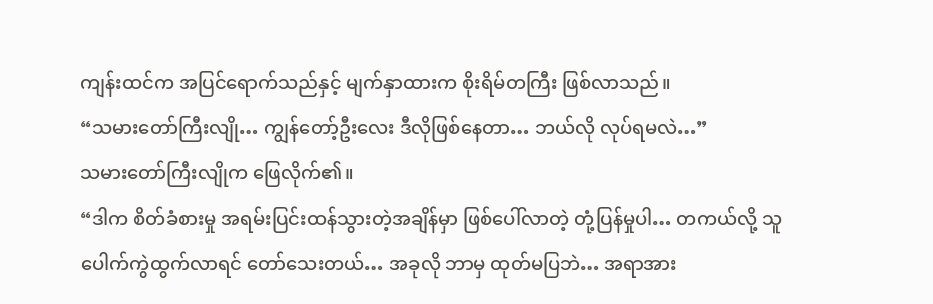ကျန်းထင်က အပြင်ရောက်သည်နှင့် မျက်နှာထားက စိုးရိမ်တကြီး ဖြစ်လာသည်။
“သမားတော်ကြီးလျို… ကျွန်တော့်ဦးလေး ဒီလိုဖြစ်နေတာ… ဘယ်လို လုပ်ရမလဲ…”
သမားတော်ကြီးလျိုက ဖြေလိုက်၏။
“ဒါက စိတ်ခံစားမှု အရမ်းပြင်းထန်သွားတဲ့အချိန်မှာ ဖြစ်ပေါ်လာတဲ့ တုံ့ပြန်မှုပါ… တကယ်လို့ သူ ပေါက်ကွဲထွက်လာရင် တော်သေးတယ်… အခုလို ဘာမှ ထုတ်မပြဘဲ… အရာအား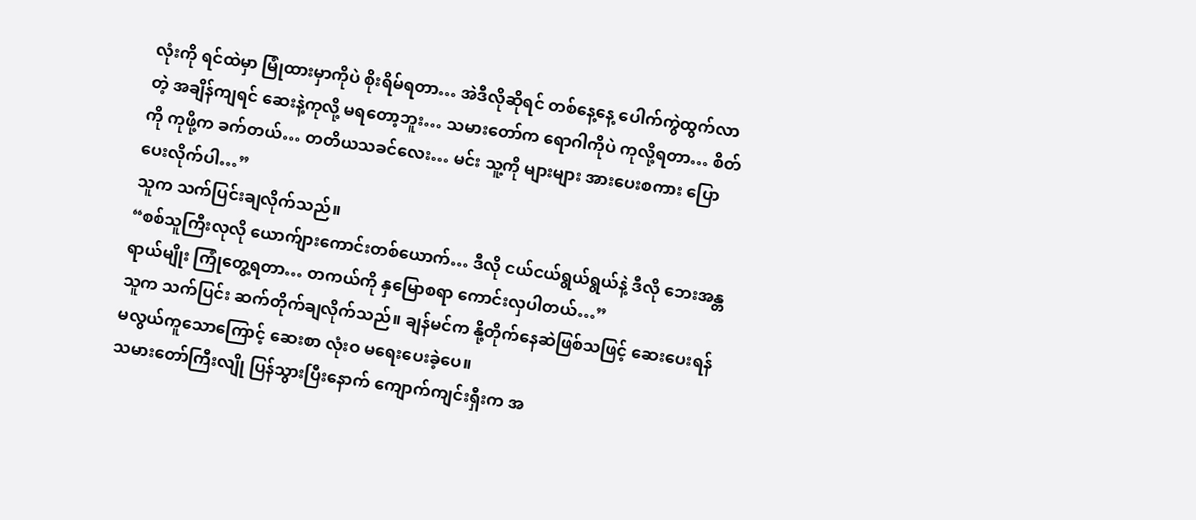လုံးကို ရင်ထဲမှာ မြုံထားမှာကိုပဲ စိုးရိမ်ရတာ… အဲဒီလိုဆိုရင် တစ်နေ့နေ့ ပေါက်ကွဲထွက်လာတဲ့ အချိန်ကျရင် ဆေးနဲ့ကုလို့ မရတော့ဘူး… သမားတော်က ရောဂါကိုပဲ ကုလို့ရတာ… စိတ်ကို ကုဖို့က ခက်တယ်… တတိယသခင်လေး… မင်း သူ့ကို များများ အားပေးစကား ပြောပေးလိုက်ပါ…”
သူက သက်ပြင်းချလိုက်သည်။
“စစ်သူကြီးလုလို ယောက်ျားကောင်းတစ်ယောက်… ဒီလို ငယ်ငယ်ရွယ်ရွယ်နဲ့ ဒီလို ဘေးအန္တရာယ်မျိုး ကြုံတွေ့ရတာ… တကယ်ကို နှမြောစရာ ကောင်းလှပါတယ်…”
သူက သက်ပြင်း ဆက်တိုက်ချလိုက်သည်။ ချန်မင်က နို့တိုက်နေဆဲဖြစ်သဖြင့် ဆေးပေးရန် မလွယ်ကူသောကြောင့် ဆေးစာ လုံးဝ မရေးပေးခဲ့ပေ။
သမားတော်ကြီးလျို ပြန်သွားပြီးနောက် ကျောက်ကျင်းရှီးက အ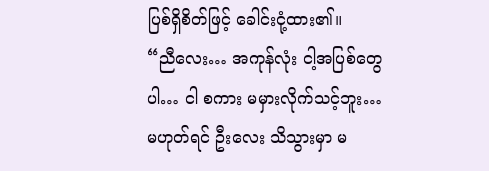ပြစ်ရှိစိတ်ဖြင့် ခေါင်းငုံ့ထား၏။
“ညီလေး… အကုန်လုံး ငါ့အပြစ်တွေပါ… ငါ စကား မမှားလိုက်သင့်ဘူး… မဟုတ်ရင် ဦးလေး သိသွားမှာ မ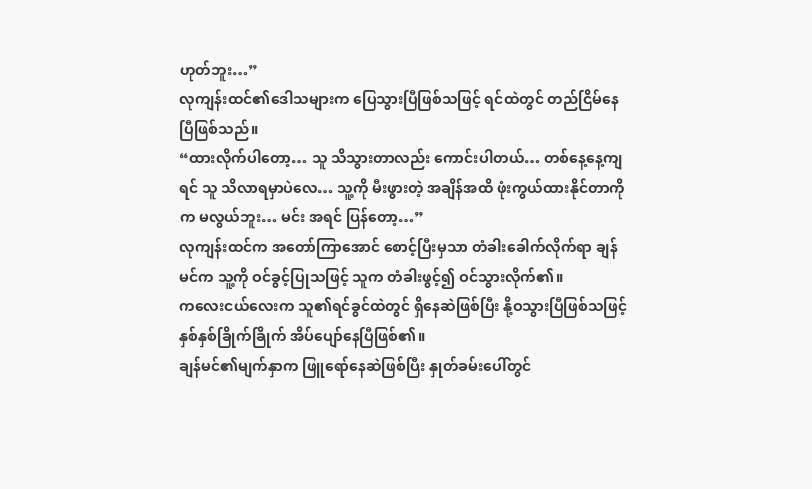ဟုတ်ဘူး…”
လုကျန်းထင်၏ဒေါသများက ပြေသွားပြီဖြစ်သဖြင့် ရင်ထဲတွင် တည်ငြိမ်နေပြီဖြစ်သည်။
“ထားလိုက်ပါတော့… သူ သိသွားတာလည်း ကောင်းပါတယ်… တစ်နေ့နေ့ကျရင် သူ သိလာရမှာပဲလေ… သူ့ကို မီးဖွားတဲ့ အချိန်အထိ ဖုံးကွယ်ထားနိုင်တာကိုက မလွယ်ဘူး… မင်း အရင် ပြန်တော့…”
လုကျန်းထင်က အတော်ကြာအောင် စောင့်ပြီးမှသာ တံခါးခေါက်လိုက်ရာ ချန်မင်က သူ့ကို ဝင်ခွင့်ပြုသဖြင့် သူက တံခါးဖွင့်၍ ဝင်သွားလိုက်၏။
ကလေးငယ်လေးက သူ၏ရင်ခွင်ထဲတွင် ရှိနေဆဲဖြစ်ပြီး နို့ဝသွားပြီဖြစ်သဖြင့် နှစ်နှစ်ခြိုက်ခြိုက် အိပ်ပျော်နေပြီဖြစ်၏။
ချန်မင်၏မျက်နှာက ဖြူရော်နေဆဲဖြစ်ပြီး နှုတ်ခမ်းပေါ်တွင်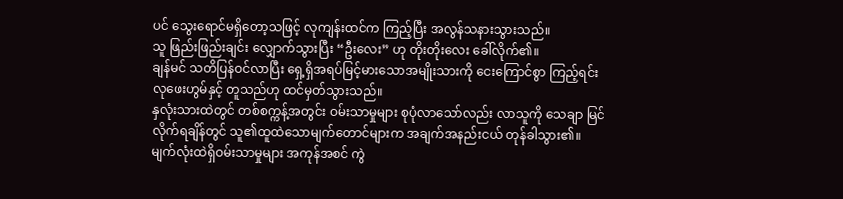ပင် သွေးရောင်မရှိတော့သဖြင့် လုကျန်းထင်က ကြည့်ပြီး အလွန်သနားသွားသည်။
သူ ဖြည်းဖြည်းချင်း လျှောက်သွားပြီး “ဦးလေး” ဟု တိုးတိုးလေး ခေါ်လိုက်၏။
ချန်မင် သတိပြန်ဝင်လာပြီး ရှေ့ရှိအရပ်မြင့်မားသောအမျိုးသားကို ငေးကြောင်စွာ ကြည့်ရင်း လုဖေးဟွမ်နှင့် တူသည်ဟု ထင်မှတ်သွားသည်။
နှလုံးသားထဲတွင် တစ်စက္ကန့်အတွင်း ဝမ်းသာမှုများ စုပုံလာသော်လည်း လာသူကို သေချာ မြင်လိုက်ရချိန်တွင် သူ၏ထူထဲသောမျက်တောင်များက အချက်အနည်းငယ် တုန်ခါသွား၏။
မျက်လုံးထဲရှိဝမ်းသာမှုများ အကုန်အစင် ကွဲ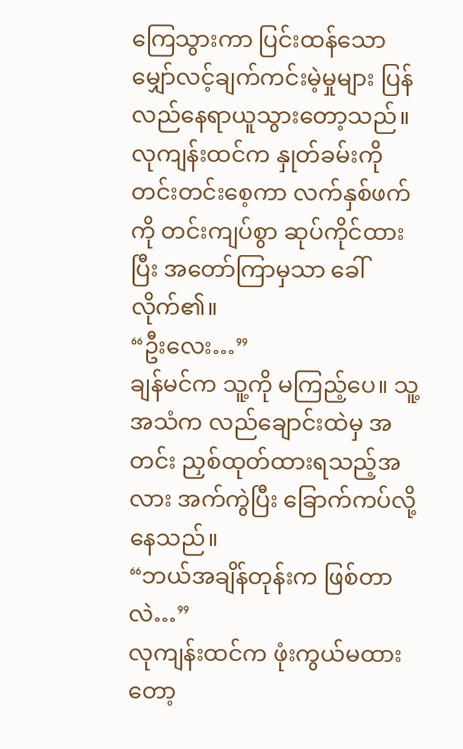ကြေသွားကာ ပြင်းထန်သော မျှော်လင့်ချက်ကင်းမဲ့မှုများ ပြန်လည်နေရာယူသွားတော့သည်။
လုကျန်းထင်က နှုတ်ခမ်းကို တင်းတင်းစေ့ကာ လက်နှစ်ဖက်ကို တင်းကျပ်စွာ ဆုပ်ကိုင်ထားပြီး အတော်ကြာမှသာ ခေါ်လိုက်၏။
“ဦးလေး…”
ချန်မင်က သူ့ကို မကြည့်ပေ။ သူ့အသံက လည်ချောင်းထဲမှ အတင်း ညှစ်ထုတ်ထားရသည့်အလား အက်ကွဲပြီး ခြောက်ကပ်လို့နေသည်။
“ဘယ်အချိန်တုန်းက ဖြစ်တာလဲ…”
လုကျန်းထင်က ဖုံးကွယ်မထားတော့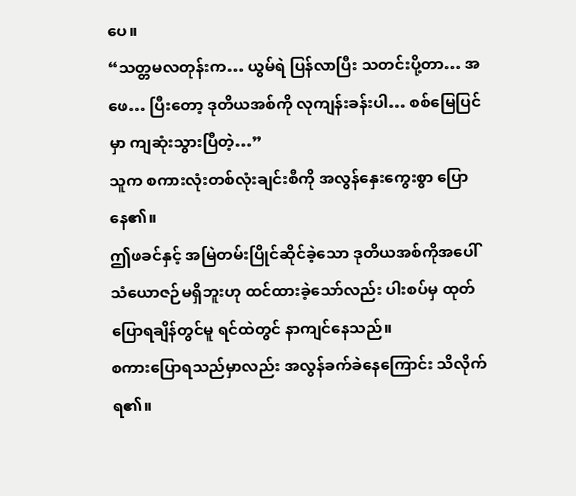ပေ။
“သတ္တမလတုန်းက… ယွမ်ရဲ ပြန်လာပြီး သတင်းပို့တာ… အဖေ… ပြီးတော့ ဒုတိယအစ်ကို လုကျန်းခန်းပါ… စစ်မြေပြင်မှာ ကျဆုံးသွားပြီတဲ့…”
သူက စကားလုံးတစ်လုံးချင်းစီကို အလွန်နှေးကွေးစွာ ပြောနေ၏။
ဤဖခင်နှင့် အမြဲတမ်းပြိုင်ဆိုင်ခဲ့သော ဒုတိယအစ်ကိုအပေါ် သံယောဇဉ်မရှိဘူးဟု ထင်ထားခဲ့သော်လည်း ပါးစပ်မှ ထုတ်ပြောရချိန်တွင်မူ ရင်ထဲတွင် နာကျင်နေသည်။
စကားပြောရသည်မှာလည်း အလွန်ခက်ခဲနေကြောင်း သိလိုက်ရ၏။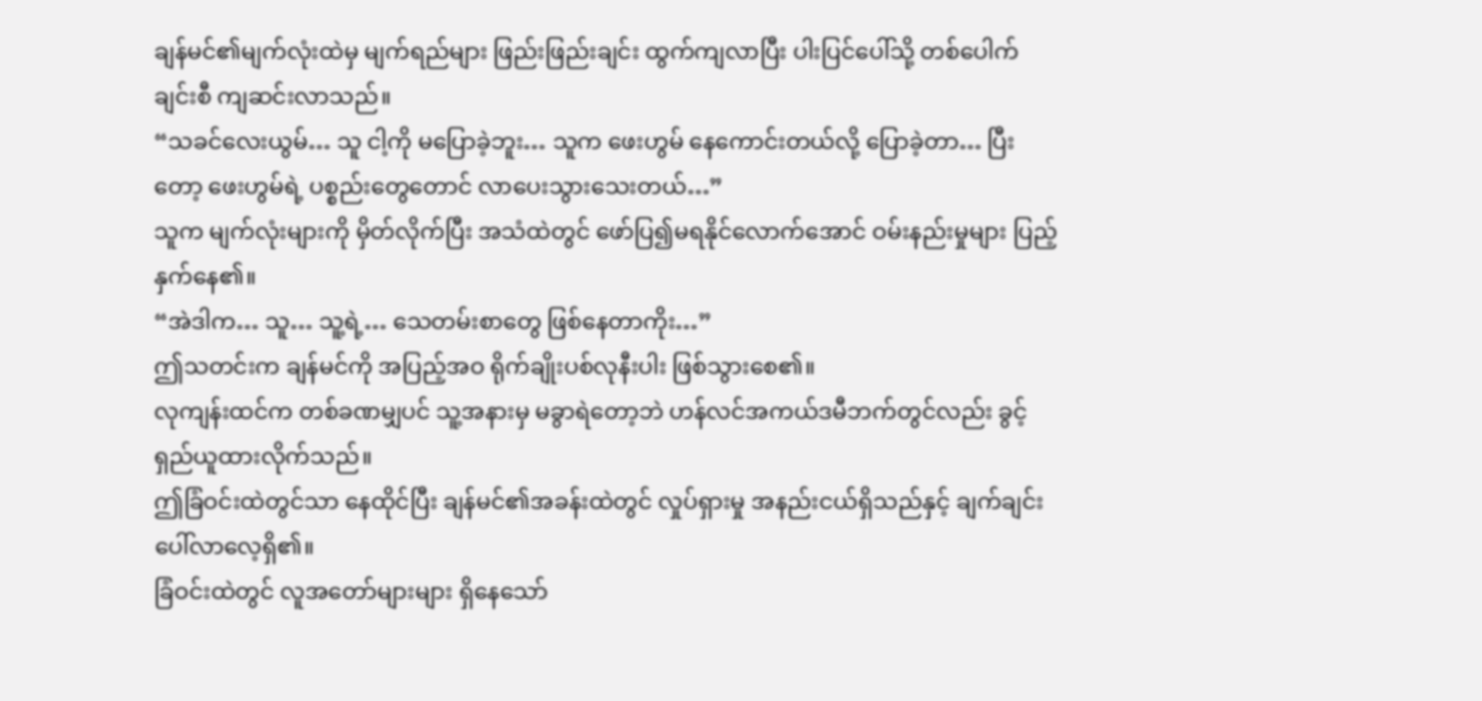ချန်မင်၏မျက်လုံးထဲမှ မျက်ရည်များ ဖြည်းဖြည်းချင်း ထွက်ကျလာပြီး ပါးပြင်ပေါ်သို့ တစ်ပေါက်ချင်းစီ ကျဆင်းလာသည်။
“သခင်လေးယွမ်… သူ ငါ့ကို မပြောခဲ့ဘူး… သူက ဖေးဟွမ် နေကောင်းတယ်လို့ ပြောခဲ့တာ… ပြီးတော့ ဖေးဟွမ်ရဲ့ ပစ္စည်းတွေတောင် လာပေးသွားသေးတယ်…”
သူက မျက်လုံးများကို မှိတ်လိုက်ပြီး အသံထဲတွင် ဖော်ပြ၍မရနိုင်လောက်အောင် ဝမ်းနည်းမှုများ ပြည့်နှက်နေ၏။
“အဲဒါက… သူ… သူ့ရဲ့… သေတမ်းစာတွေ ဖြစ်နေတာကိုး…”
ဤသတင်းက ချန်မင်ကို အပြည့်အဝ ရိုက်ချိုးပစ်လုနီးပါး ဖြစ်သွားစေ၏။
လုကျန်းထင်က တစ်ခဏမျှပင် သူ့အနားမှ မခွာရဲတော့ဘဲ ဟန်လင်အကယ်ဒမီဘက်တွင်လည်း ခွင့်ရှည်ယူထားလိုက်သည်။
ဤခြံဝင်းထဲတွင်သာ နေထိုင်ပြီး ချန်မင်၏အခန်းထဲတွင် လှုပ်ရှားမှု အနည်းငယ်ရှိသည်နှင့် ချက်ချင်း ပေါ်လာလေ့ရှိ၏။
ခြံဝင်းထဲတွင် လူအတော်များများ ရှိနေသော်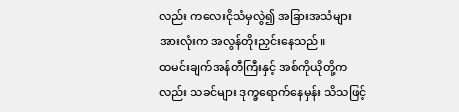လည်း ကလေးငိုသံမှလွဲ၍ အခြားအသံများအားလုံးက အလွန်တိုးညှင်းနေသည်။
ထမင်းချက်အန်တီကြီးနှင့် အစ်ကိုယိုတို့ကလည်း သခင်များ ဒုက္ခရောက်နေမှန်း သိသဖြင့်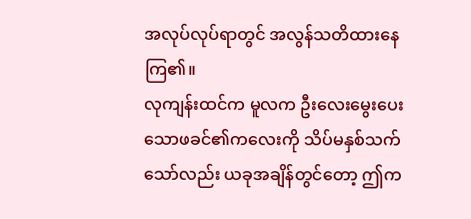အလုပ်လုပ်ရာတွင် အလွန်သတိထားနေကြ၏။
လုကျန်းထင်က မူလက ဦးလေးမွေးပေးသောဖခင်၏ကလေးကို သိပ်မနှစ်သက်သော်လည်း ယခုအချိန်တွင်တော့ ဤက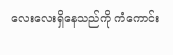လေးလေးရှိနေသည်ကို ကံကောင်း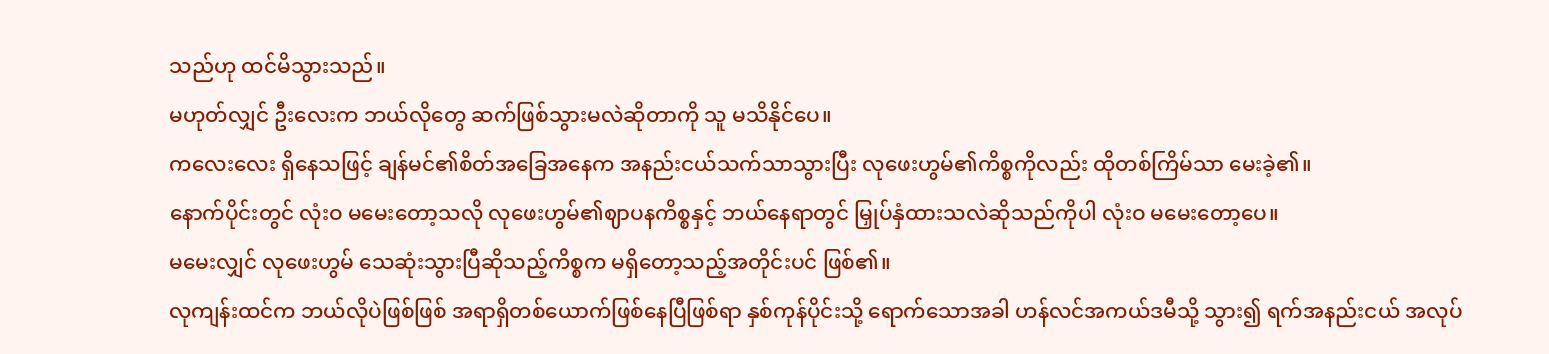သည်ဟု ထင်မိသွားသည်။
မဟုတ်လျှင် ဦးလေးက ဘယ်လိုတွေ ဆက်ဖြစ်သွားမလဲဆိုတာကို သူ မသိနိုင်ပေ။
ကလေးလေး ရှိနေသဖြင့် ချန်မင်၏စိတ်အခြေအနေက အနည်းငယ်သက်သာသွားပြီး လုဖေးဟွမ်၏ကိစ္စကိုလည်း ထိုတစ်ကြိမ်သာ မေးခဲ့၏။
နောက်ပိုင်းတွင် လုံးဝ မမေးတော့သလို လုဖေးဟွမ်၏ဈာပနကိစ္စနှင့် ဘယ်နေရာတွင် မြှုပ်နှံထားသလဲဆိုသည်ကိုပါ လုံးဝ မမေးတော့ပေ။
မမေးလျှင် လုဖေးဟွမ် သေဆုံးသွားပြီဆိုသည့်ကိစ္စက မရှိတော့သည့်အတိုင်းပင် ဖြစ်၏။
လုကျန်းထင်က ဘယ်လိုပဲဖြစ်ဖြစ် အရာရှိတစ်ယောက်ဖြစ်နေပြီဖြစ်ရာ နှစ်ကုန်ပိုင်းသို့ ရောက်သောအခါ ဟန်လင်အကယ်ဒမီသို့ သွား၍ ရက်အနည်းငယ် အလုပ်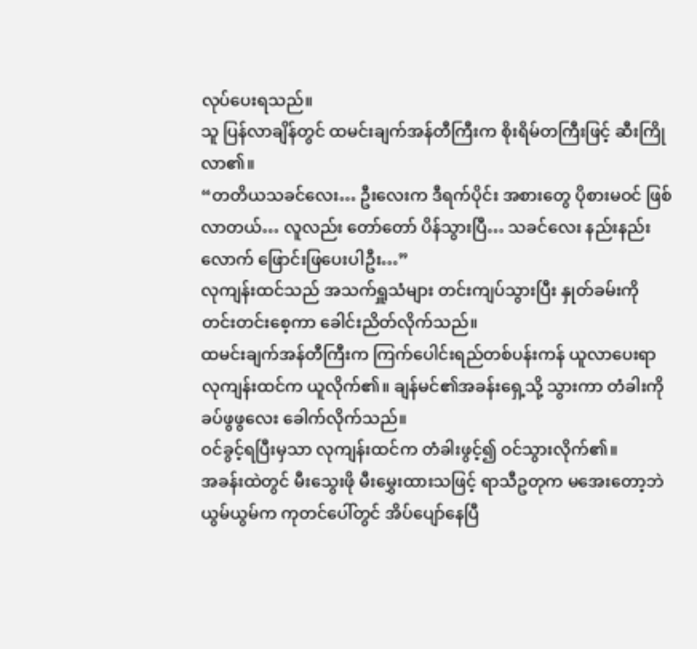လုပ်ပေးရသည်။
သူ ပြန်လာချိန်တွင် ထမင်းချက်အန်တီကြီးက စိုးရိမ်တကြီးဖြင့် ဆီးကြိုလာ၏။
“တတိယသခင်လေး… ဦးလေးက ဒီရက်ပိုင်း အစားတွေ ပိုစားမဝင် ဖြစ်လာတယ်… လူလည်း တော်တော် ပိန်သွားပြီ… သခင်လေး နည်းနည်းလောက် ဖြောင်းဖြပေးပါဦး…”
လုကျန်းထင်သည် အသက်ရှူသံများ တင်းကျပ်သွားပြီး နှုတ်ခမ်းကို တင်းတင်းစေ့ကာ ခေါင်းညိတ်လိုက်သည်။
ထမင်းချက်အန်တီကြီးက ကြက်ပေါင်းရည်တစ်ပန်းကန် ယူလာပေးရာ လုကျန်းထင်က ယူလိုက်၏။ ချန်မင်၏အခန်းရှေ့သို့ သွားကာ တံခါးကို ခပ်ဖွဖွလေး ခေါက်လိုက်သည်။
ဝင်ခွင့်ရပြီးမှသာ လုကျန်းထင်က တံခါးဖွင့်၍ ဝင်သွားလိုက်၏။
အခန်းထဲတွင် မီးသွေးဖို မီးမွှေးထားသဖြင့် ရာသီဥတုက မအေးတော့ဘဲ ယွမ်ယွမ်က ကုတင်ပေါ်တွင် အိပ်ပျော်နေပြီ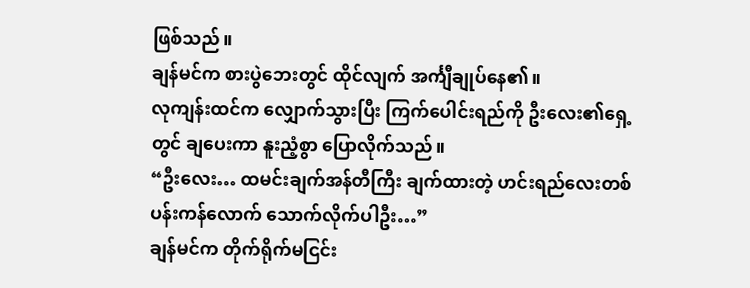ဖြစ်သည်။
ချန်မင်က စားပွဲဘေးတွင် ထိုင်လျက် အင်္ကျီချုပ်နေ၏။
လုကျန်းထင်က လျှောက်သွားပြီး ကြက်ပေါင်းရည်ကို ဦးလေး၏ရှေ့တွင် ချပေးကာ နူးညံ့စွာ ပြောလိုက်သည်။
“ဦးလေး… ထမင်းချက်အန်တီကြီး ချက်ထားတဲ့ ဟင်းရည်လေးတစ်ပန်းကန်လောက် သောက်လိုက်ပါဦး…”
ချန်မင်က တိုက်ရိုက်မငြင်း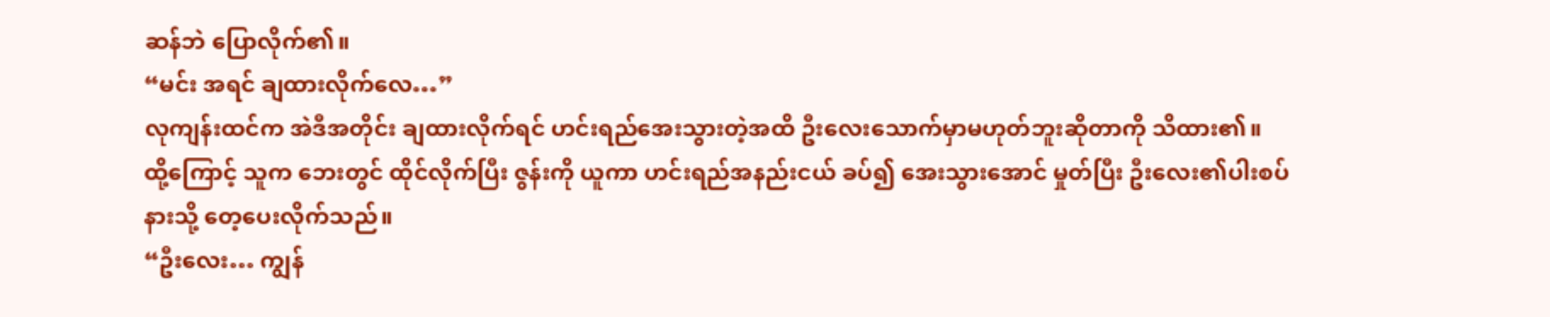ဆန်ဘဲ ပြောလိုက်၏။
“မင်း အရင် ချထားလိုက်လေ…”
လုကျန်းထင်က အဲဒီအတိုင်း ချထားလိုက်ရင် ဟင်းရည်အေးသွားတဲ့အထိ ဦးလေးသောက်မှာမဟုတ်ဘူးဆိုတာကို သိထား၏။
ထို့ကြောင့် သူက ဘေးတွင် ထိုင်လိုက်ပြီး ဇွန်းကို ယူကာ ဟင်းရည်အနည်းငယ် ခပ်၍ အေးသွားအောင် မှုတ်ပြီး ဦးလေး၏ပါးစပ်နားသို့ တေ့ပေးလိုက်သည်။
“ဦးလေး… ကျွန်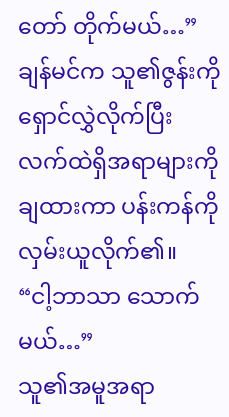တော် တိုက်မယ်…”
ချန်မင်က သူ၏ဇွန်းကို ရှောင်လွှဲလိုက်ပြီး လက်ထဲရှိအရာများကို ချထားကာ ပန်းကန်ကို လှမ်းယူလိုက်၏။
“ငါ့ဘာသာ သောက်မယ်…”
သူ၏အမူအရာ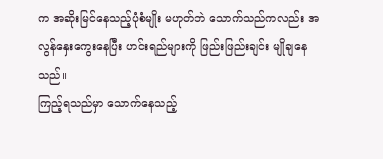က အဆိုးမြင်နေသည့်ပုံစံမျိုး မဟုတ်ဘဲ သောက်သည်ကလည်း အလွန်နှေးကွေးနေပြီး ဟင်းရည်များကို ဖြည်းဖြည်းချင်း မျိုချနေသည်။
ကြည့်ရသည်မှာ သောက်နေသည့်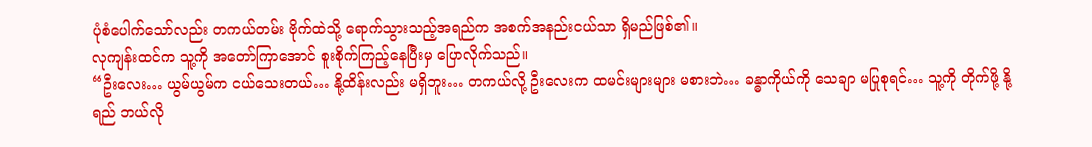ပုံစံပေါက်သော်လည်း တကယ်တမ်း ဗိုက်ထဲသို့ ရောက်သွားသည့်အရည်က အစက်အနည်းငယ်သာ ရှိမည်ဖြစ်၏။
လုကျန်းထင်က သူ့ကို အတော်ကြာအောင် စူးစိုက်ကြည့်နေပြီးမှ ပြောလိုက်သည်။
“ဦးလေး… ယွမ်ယွမ်က ငယ်သေးတယ်… နို့ထိန်းလည်း မရှိဘူး… တကယ်လို့ ဦးလေးက ထမင်းများများ မစားဘဲ… ခန္ဓာကိုယ်ကို သေချာ မပြုစုရင်… သူ့ကို တိုက်ဖို့ နို့ရည် ဘယ်လို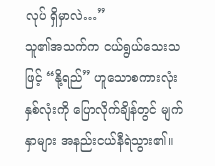လုပ် ရှိမှာလဲ…”
သူ၏အသက်က ငယ်ရွယ်သေးသဖြင့် “နို့ရည်” ဟူသောစကားလုံးနှစ်လုံးကို ပြောလိုက်ချိန်တွင် မျက်နှာများ အနည်းငယ်နီရဲသွား၏။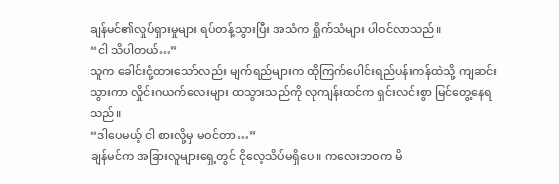ချန်မင်၏လှုပ်ရှားမှုများ ရပ်တန့်သွားပြီး အသံက ရှိုက်သံများ ပါဝင်လာသည်။
“ငါ သိပါတယ်…”
သူက ခေါင်းငုံ့ထားသော်လည်း မျက်ရည်များက ထိုကြက်ပေါင်းရည်ပန်းကန်ထဲသို့ ကျဆင်းသွားကာ လှိုင်းဂယက်လေးများ ထသွားသည်ကို လုကျန်းထင်က ရှင်းလင်းစွာ မြင်တွေ့နေရသည်။
“ဒါပေမယ့် ငါ စားလို့မှ မဝင်တာ…”
ချန်မင်က အခြားလူများရှေ့တွင် ငိုလေ့သိပ်မရှိပေ။ ကလေးဘဝက မိ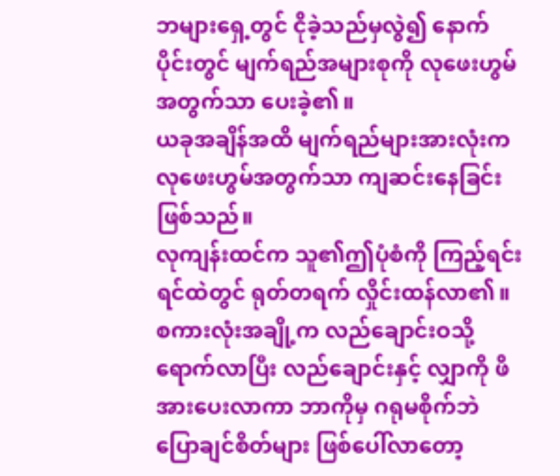ဘများရှေ့တွင် ငိုခဲ့သည်မှလွဲ၍ နောက်ပိုင်းတွင် မျက်ရည်အများစုကို လုဖေးဟွမ်အတွက်သာ ပေးခဲ့၏။
ယခုအချိန်အထိ မျက်ရည်များအားလုံးက လုဖေးဟွမ်အတွက်သာ ကျဆင်းနေခြင်းဖြစ်သည်။
လုကျန်းထင်က သူ၏ဤပုံစံကို ကြည့်ရင်း ရင်ထဲတွင် ရုတ်တရက် လှိုင်းထန်လာ၏။
စကားလုံးအချို့က လည်ချောင်းဝသို့ ရောက်လာပြီး လည်ချောင်းနှင့် လျှာကို ဖိအားပေးလာကာ ဘာကိုမှ ဂရုမစိုက်ဘဲ ပြောချင်စိတ်များ ဖြစ်ပေါ်လာတော့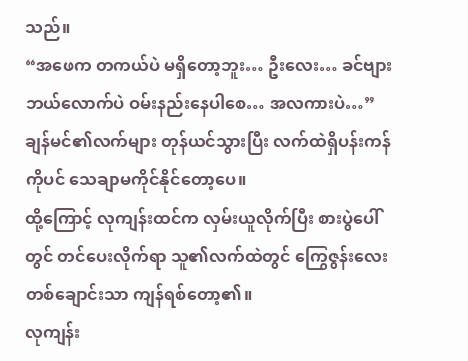သည်။
“အဖေက တကယ်ပဲ မရှိတော့ဘူး… ဦးလေး… ခင်ဗျား ဘယ်လောက်ပဲ ဝမ်းနည်းနေပါစေ… အလကားပဲ…”
ချန်မင်၏လက်များ တုန်ယင်သွားပြီး လက်ထဲရှိပန်းကန်ကိုပင် သေချာမကိုင်နိုင်တော့ပေ။
ထို့ကြောင့် လုကျန်းထင်က လှမ်းယူလိုက်ပြီး စားပွဲပေါ်တွင် တင်ပေးလိုက်ရာ သူ၏လက်ထဲတွင် ကြွေဇွန်းလေးတစ်ချောင်းသာ ကျန်ရစ်တော့၏။
လုကျန်း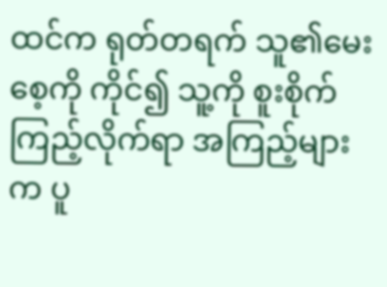ထင်က ရုတ်တရက် သူ၏မေးစေ့ကို ကိုင်၍ သူ့ကို စူးစိုက်ကြည့်လိုက်ရာ အကြည့်များက ပူ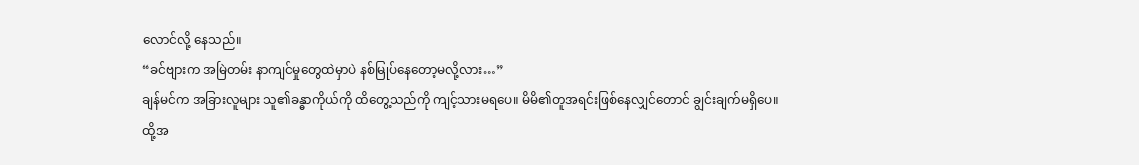လောင်လို့ နေသည်။
“ခင်ဗျားက အမြဲတမ်း နာကျင်မှုတွေထဲမှာပဲ နစ်မြုပ်နေတော့မလို့လား…”
ချန်မင်က အခြားလူများ သူ၏ခန္ဓာကိုယ်ကို ထိတွေ့သည်ကို ကျင့်သားမရပေ။ မိမိ၏တူအရင်းဖြစ်နေလျှင်တောင် ချွင်းချက်မရှိပေ။
ထို့အ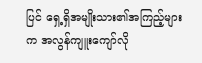ပြင် ရှေ့ရှိအမျိုးသား၏အကြည့်များက အလွန်ကျူးကျော်လို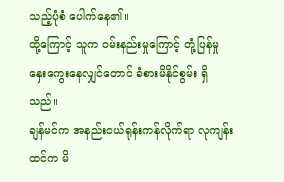သည့်ပုံစံ ပေါက်နေ၏။
ထို့ကြောင့် သူက ဝမ်းနည်းမှုကြောင့် တုံ့ပြန်မှု နှေးကွေးနေလျှင်တောင် ခံစားမိနိုင်စွမ်း ရှိသည်။
ချန်မင်က အနည်းငယ်ရုန်းကန်လိုက်ရာ လုကျန်းထင်က မိ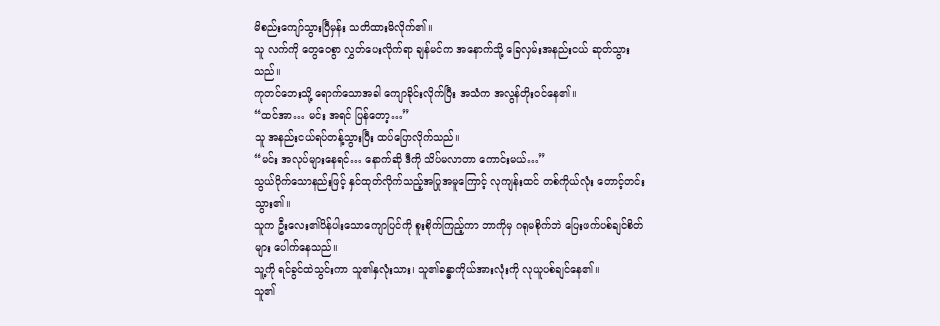မိစည်းကျော်သွားပြီမှန်း သတိထားမိလိုက်၏။
သူ လက်ကို တွေဝေစွာ လွှတ်ပေးလိုက်ရာ ချန်မင်က အနောက်သို့ ခြေလှမ်းအနည်းငယ် ဆုတ်သွားသည်။
ကုတင်ဘေးသို့ ရောက်သောအခါ ကျောခိုင်းလိုက်ပြီး အသံက အလွန်တိုးဝင်နေ၏။
“ထင်အာ… မင်း အရင် ပြန်တော့…”
သူ အနည်းငယ်ရပ်တန့်သွားပြီး ထပ်ပြောလိုက်သည်။
“မင်း အလုပ်များနေရင်… နောက်ဆို ဒီကို သိပ်မလာတာ ကောင်းမယ်…”
သွယ်ဝိုက်သောနည်းဖြင့် နှင်ထုတ်လိုက်သည့်အပြုအမူကြောင့် လုကျန်းထင် တစ်ကိုယ်လုံး တောင့်တင်းသွား၏။
သူက ဦးလေး၏ပိန်ပါးသောကျောပြင်ကို စူးစိုက်ကြည့်ကာ ဘာကိုမှ ဂရုမစိုက်ဘဲ ပြေးဖက်ပစ်ချင်စိတ်များ ပေါက်နေသည်။
သူ့ကို ရင်ခွင်ထဲသွင်းကာ သူ၏နှလုံးသား၊ သူ၏ခန္ဓာကိုယ်အားလုံးကို လုယူပစ်ချင်နေ၏။
သူ၏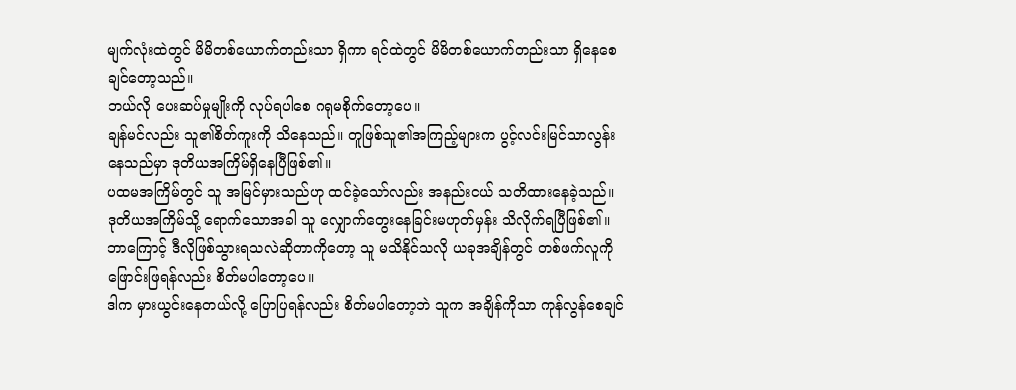မျက်လုံးထဲတွင် မိမိတစ်ယောက်တည်းသာ ရှိကာ ရင်ထဲတွင် မိမိတစ်ယောက်တည်းသာ ရှိနေစေချင်တော့သည်။
ဘယ်လို ပေးဆပ်မှုမျိုးကို လုပ်ရပါစေ ဂရုမစိုက်တော့ပေ။
ချန်မင်လည်း သူ၏စိတ်ကူးကို သိနေသည်။ တူဖြစ်သူ၏အကြည့်များက ပွင့်လင်းမြင်သာလွန်းနေသည်မှာ ဒုတိယအကြိမ်ရှိနေပြီဖြစ်၏။
ပထမအကြိမ်တွင် သူ အမြင်မှားသည်ဟု ထင်ခဲ့သော်လည်း အနည်းငယ် သတိထားနေခဲ့သည်။
ဒုတိယအကြိမ်သို့ ရောက်သောအခါ သူ လျှောက်တွေးနေခြင်းမဟုတ်မှန်း သိလိုက်ရပြီဖြစ်၏။
ဘာကြောင့် ဒီလိုဖြစ်သွားရသလဲဆိုတာကိုတော့ သူ မသိနိုင်သလို ယခုအချိန်တွင် တစ်ဖက်လူကို ဖြောင်းဖြရန်လည်း စိတ်မပါတော့ပေ။
ဒါက မှားယွင်းနေတယ်လို့ ပြောပြရန်လည်း စိတ်မပါတော့ဘဲ သူက အချိန်ကိုသာ ကုန်လွန်စေချင်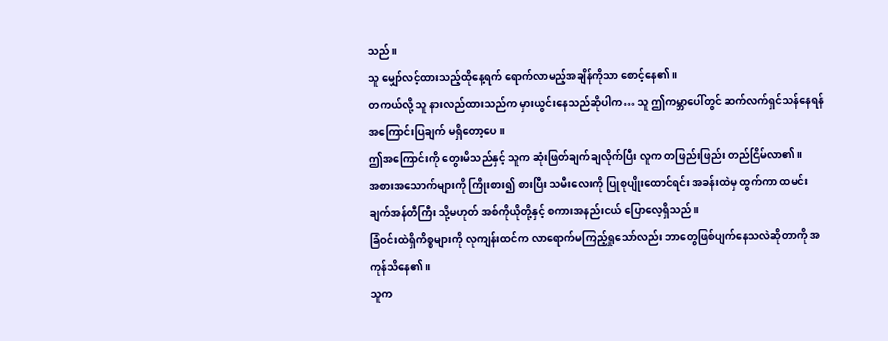သည်။
သူ မျှော်လင့်ထားသည့်ထိုနေ့ရက် ရောက်လာမည့်အချိန်ကိုသာ စောင့်နေ၏။
တကယ်လို့ သူ နားလည်ထားသည်က မှားယွင်းနေသည်ဆိုပါက… သူ ဤကမ္ဘာပေါ်တွင် ဆက်လက်ရှင်သန်နေရန် အကြောင်းပြချက် မရှိတော့ပေ။
ဤအကြောင်းကို တွေးမိသည်နှင့် သူက ဆုံးဖြတ်ချက်ချလိုက်ပြီး လူက တဖြည်းဖြည်း တည်ငြိမ်လာ၏။
အစားအသောက်များကို ကြိုးစား၍ စားပြီး သမီးလေးကို ပြုစုပျိုးထောင်ရင်း အခန်းထဲမှ ထွက်ကာ ထမင်းချက်အန်တီကြီး သို့မဟုတ် အစ်ကိုယိုတို့နှင့် စကားအနည်းငယ် ပြောလေ့ရှိသည်။
ခြံဝင်းထဲရှိကိစ္စများကို လုကျန်းထင်က လာရောက်မကြည့်ရှုသော်လည်း ဘာတွေဖြစ်ပျက်နေသလဲဆိုတာကို အကုန်သိနေ၏။
သူက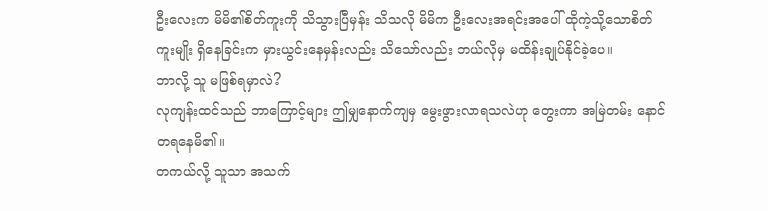ဦးလေးက မိမိ၏စိတ်ကူးကို သိသွားပြီမှန်း သိသလို မိမိက ဦးလေးအရင်းအပေါ် ထိုကဲ့သို့သောစိတ်ကူးမျိုး ရှိနေခြင်းက မှားယွင်းနေမှန်းလည်း သိသော်လည်း ဘယ်လိုမှ မထိန်းချုပ်နိုင်ခဲ့ပေ။
ဘာလို့ သူ မဖြစ်ရမှာလဲ?
လုကျန်းထင်သည် ဘာကြောင့်များ ဤမျှနောက်ကျမှ မွေးဖွားလာရသလဲဟု တွေးကာ အမြဲတမ်း နောင်တရနေမိ၏။
တကယ်လို့ သူသာ အသက်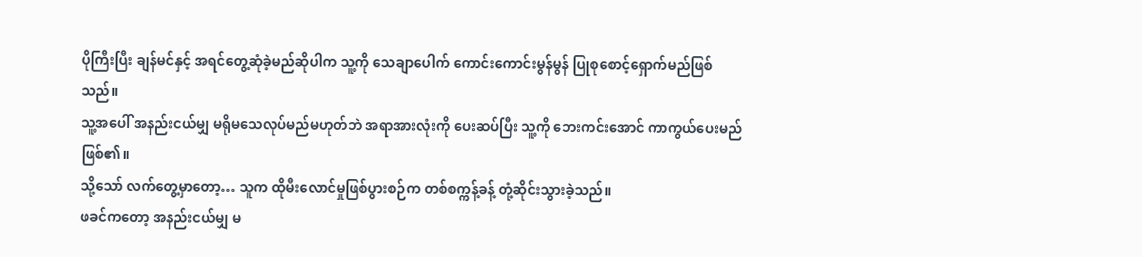ပိုကြီးပြီး ချန်မင်နှင့် အရင်တွေ့ဆုံခဲ့မည်ဆိုပါက သူ့ကို သေချာပေါက် ကောင်းကောင်းမွန်မွန် ပြုစုစောင့်ရှောက်မည်ဖြစ်သည်။
သူ့အပေါ် အနည်းငယ်မျှ မရိုမသေလုပ်မည်မဟုတ်ဘဲ အရာအားလုံးကို ပေးဆပ်ပြီး သူ့ကို ဘေးကင်းအောင် ကာကွယ်ပေးမည်ဖြစ်၏။
သို့သော် လက်တွေ့မှာတော့… သူက ထိုမီးလောင်မှုဖြစ်ပွားစဉ်က တစ်စက္ကန့်ခန့် တုံ့ဆိုင်းသွားခဲ့သည်။
ဖခင်ကတော့ အနည်းငယ်မျှ မ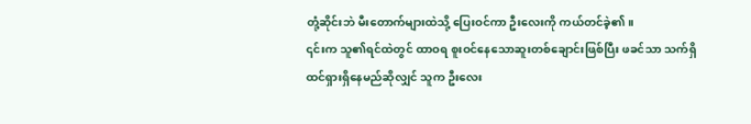တုံ့ဆိုင်းဘဲ မီးတောက်များထဲသို့ ပြေးဝင်ကာ ဦးလေးကို ကယ်တင်ခဲ့၏။
၎င်းက သူ၏ရင်ထဲတွင် ထာဝရ စူးဝင်နေသောဆူးတစ်ချောင်းဖြစ်ပြီး ဖခင်သာ သက်ရှိထင်ရှားရှိနေမည်ဆိုလျှင် သူက ဦးလေး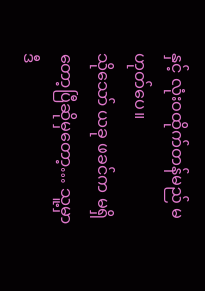နှင့် လုံးဝထိုက်တန်မည် မဟုတ်ပေ။
သိုသော် ယခု ဖခင်က မရှိတော့ပြီဆိုမှတော့… သူ့မှာ ဒီ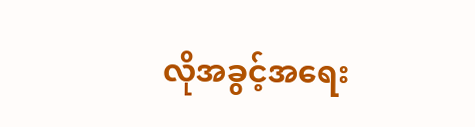လိုအခွင့်အရေး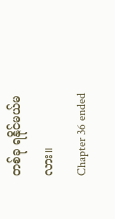တစ်ခု ရနိုင်မယ်မလား။
Chapter 36 ended